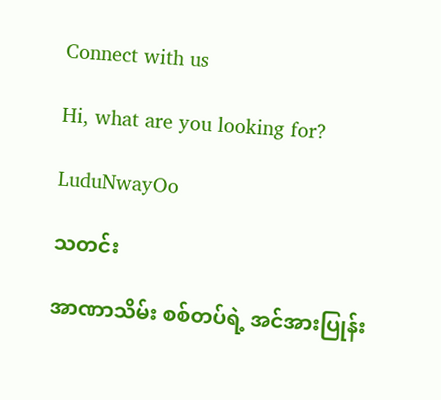Connect with us

Hi, what are you looking for?

LuduNwayOo

သတင်း

အာဏာသိမ်း စစ်တပ်ရဲ့ အင်အားပြုန်း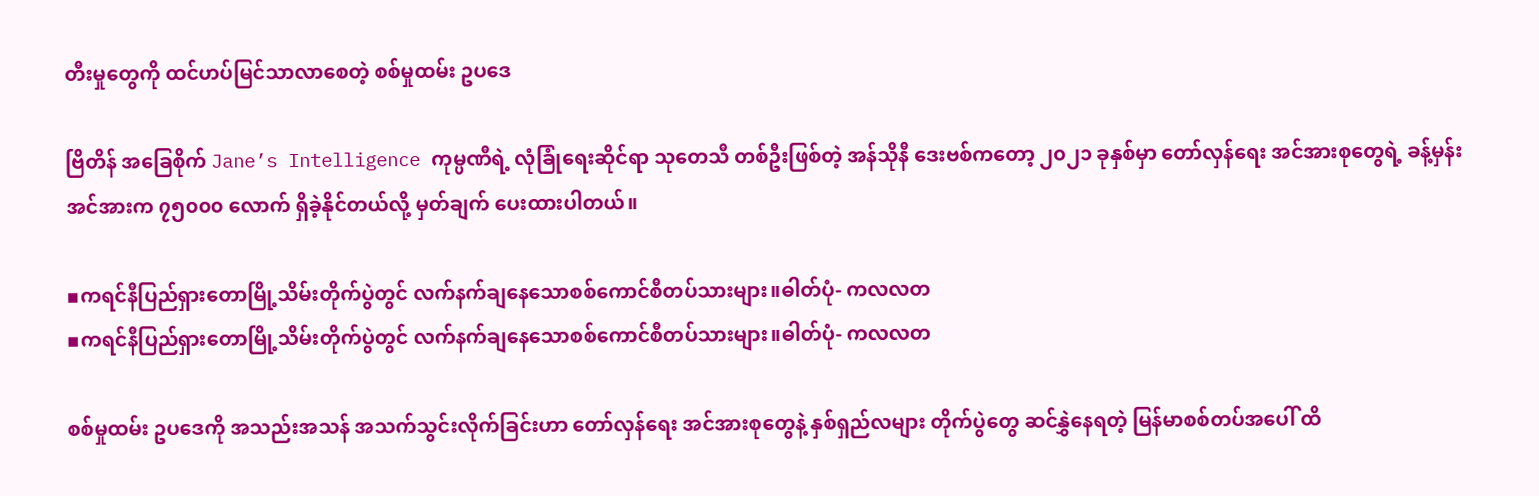တီးမှုတွေကို ထင်ဟပ်မြင်သာလာစေတဲ့ စစ်မှုထမ်း ဥပဒေ

ဗြိတိန် အခြေစိုက် Jane’s Intelligence ကုမ္ပဏီရဲ့ လုံခြုံရေးဆိုင်ရာ သုတေသီ တစ်ဦးဖြစ်တဲ့ အန်သိုနီ ဒေးဗစ်ကတော့ ၂၀၂၁ ခုနှစ်မှာ တော်လှန်ရေး အင်အားစုတွေရဲ့ ခန့်မှန်း အင်အားက ၇၅၀၀၀ လောက် ရှိခဲ့နိုင်တယ်လို့ မှတ်ချက် ပေးထားပါတယ်။

▪ကရင်နီပြည်ရှားတောမြို့သိမ်းတိုက်ပွဲတွင် လက်နက်ချနေသောစစ်ကောင်စီတပ်သားများ။ဓါတ်ပုံ- ကလလတ
▪ကရင်နီပြည်ရှားတောမြို့သိမ်းတိုက်ပွဲတွင် လက်နက်ချနေသောစစ်ကောင်စီတပ်သားများ။ဓါတ်ပုံ- ကလလတ

စစ်မှုထမ်း ဥပဒေကို အသည်းအသန် အသက်သွင်းလိုက်ခြင်းဟာ တော်လှန်ရေး အင်အားစုတွေနဲ့ နှစ်ရှည်လများ တိုက်ပွဲတွေ ဆင်နွှဲနေရတဲ့ မြန်မာစစ်တပ်အပေါ် ထိ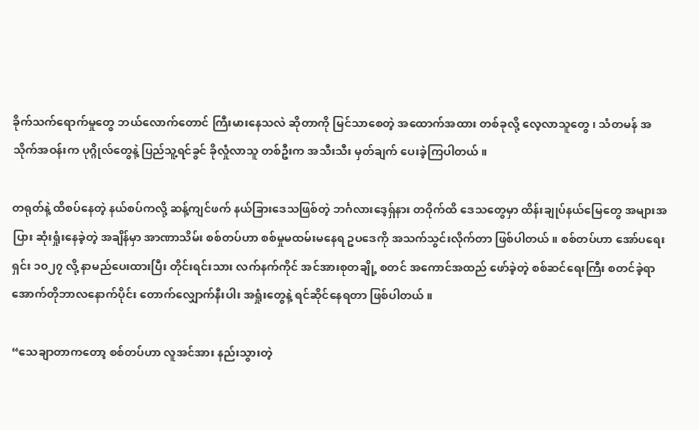ခိုက်သက်ရောက်မှုတွေ ဘယ်လောက်တောင် ကြီးမားနေသလဲ ဆိုတာကို မြင်သာစေတဲ့ အထောက်အထား တစ်ခုလို့ လေ့လာသူတွေ၊ သံတမန် အသိုက်အဝန်းက ပုဂ္ဂိုလ်တွေနဲ့ ပြည်သူ့ရင်ခွင် ခိုလှုံလာသူ တစ်ဦးက အသီးသီး မှတ်ချက် ပေးခဲ့ကြပါတယ်။

တရုတ်နဲ့ ထိစပ်နေတဲ့ နယ်စပ်ကလို့ ဆန့်ကျင်ဖက် နယ်ခြားဒေသဖြစ်တဲ့ ဘင်္ဂလားဒေ့ရှ်နား တဝိုက်ထိ ဒေသတွေမှာ ထိန်းချုပ်နယ်မြေတွေ အများအပြား ဆုံးရှုံးနေခဲ့တဲ့ အချိန်မှာ အာဏာသိမ်း စစ်တပ်ဟာ စစ်မှုမထမ်းမနေရ ဥပဒေကို အသက်သွင်းလိုက်တာ ဖြစ်ပါတယ်။ စစ်တပ်ဟာ အော်ပရေးရှင်း ၁၀၂၇ လို့ နာမည်ပေးထားပြီး တိုင်းရင်းသား လက်နက်ကိုင် အင်အားစုတချို့ စတင် အကောင်အထည် ဖော်ခဲ့တဲ့ စစ်ဆင်ရေးကြီး စတင်ခဲ့ရာ အောက်တိုဘာလနောက်ပိုင်း တောက်လျှောက်နီးပါး အရှုံးတွေနဲ့ ရင်ဆိုင်နေရတာ ဖြစ်ပါတယ်။

“သေချာတာကတော့ စစ်တပ်ဟာ လူအင်အား နည်းသွားတဲ့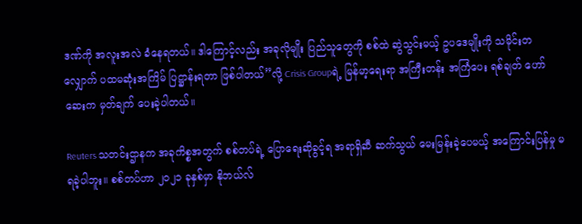ဒဏ်ကို အလူးအလဲ ခံနေရတယ်။ ဒါကြောင့်လည်း အခုလိုမျိုး ပြည်သူတွေကို စစ်ထဲ ဆွဲသွင်းမယ့် ဥပဒေမျိုးကို သမိုင်းတလျှောက် ပထမဆုံးအကြိမ် ပြဋ္ဌာန်းရတာ ဖြစ်ပါတယ်”လို့ Crisis Groupရဲ့ မြန်မာ့ရေးရာ အကြီးတန်း အကြံပေး ရစ်ချတ် ဟော်ဆေးက မှတ်ချက် ပေးခဲ့ပါတယ်။

Reuters သတင်းဌာနက အခုကိစ္စအတွက် စစ်တပ်ရဲ့ ပြောရေးဆိုခွင့်ရ အရာရှိဆီ ဆက်သွယ် မေးမြန်းခဲ့ပေမယ့် အကြောင်းပြန်မှု မရခဲ့ပါဘူး။ စစ်တပ်ဟာ ၂၀၂၁ ခုနှစ်မှာ နိုဘယ်လ်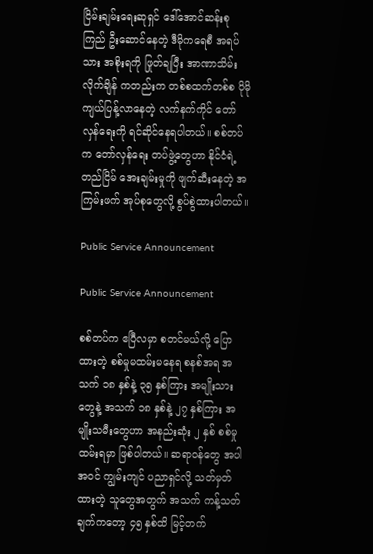ငြိမ်းချမ်းရေးဆုရှင် ဒေါ်အောင်ဆန်းစုကြည် ဦးဆောင်နေတဲ့ ဒီမိုကရေစီ အရပ်သား အစိုးရကို ဖြုတ်ချပြီး အာဏာသိမ်းလိုက်ချိန် ကတည်းက တစ်စထက်တစ်စ ပိုမို ကျယ်ပြန့်လာနေတဲ့ လက်နက်ကိုင် တော်လှန်ရေးကို ရင်ဆိုင်နေရပါတယ်။ စစ်တပ်က တော်လှန်ရေး တပ်ဖွဲ့တွေဟာ နိုင်ငံရဲ့ တည်ငြိမ် အေးချမ်းမှုကို ဖျက်ဆီးနေတဲ့ အကြမ်းဖက် အုပ်စုတွေလို့ စွပ်စွဲထားပါတယ်။

Public Service Announcement

Public Service Announcement

စစ်တပ်က ဧပြီလမှာ စတင်မယ်လို့ ပြောထားတဲ့ စစ်မှုမထမ်းမနေရ စနစ်အရ အသက် ၁၈ နှစ်နဲ့ ၃၅ နှစ်ကြား အမျိုးသားတွေနဲ့ အသက် ၁၈ နှစ်နဲ့ ၂၇ နှစ်ကြား အမျိုးသမီးတွေဟာ အနည်းဆုံး ၂ နှစ် စစ်မှုထမ်းရမှာ ဖြစ်ပါတယ်။ ဆရာဝန်တွေ အပါအဝင် ကျွမ်းကျင် ပညာရှင်လို့ သတ်မှတ်ထားတဲ့ သူတွေအတွက် အသက် ကန့်သတ်ချက်ကတော့ ၄၅ နှစ်ထိ မြင့်တက်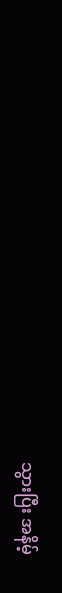သွားပြီး အနိမ့်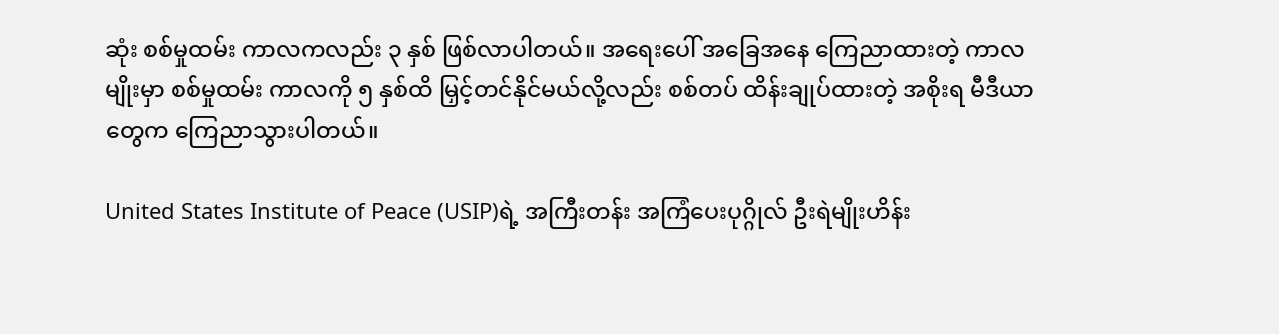ဆုံး စစ်မှုထမ်း ကာလကလည်း ၃ နှစ် ဖြစ်လာပါတယ်။ အရေးပေါ် အခြေအနေ ကြေညာထားတဲ့ ကာလမျိုးမှာ စစ်မှုထမ်း ကာလကို ၅ နှစ်ထိ မြှင့်တင်နိုင်မယ်လို့လည်း စစ်တပ် ထိန်းချုပ်ထားတဲ့ အစိုးရ မီဒီယာတွေက ကြေညာသွားပါတယ်။

United States Institute of Peace (USIP)ရဲ့ အကြီးတန်း အကြံပေးပုဂ္ဂိုလ် ဦးရဲမျိုးဟိန်း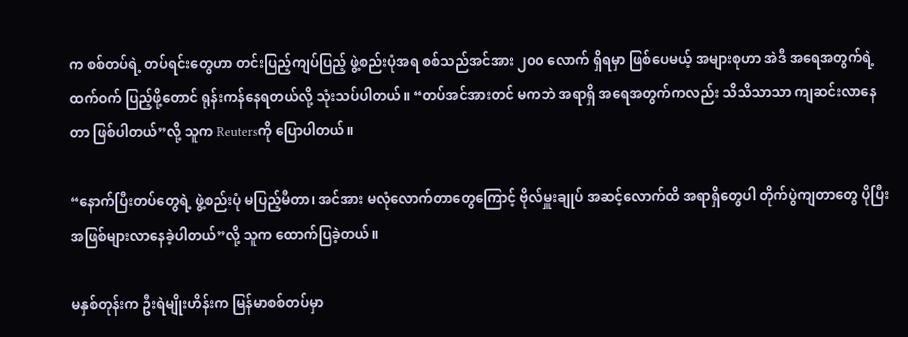က စစ်တပ်ရဲ့ တပ်ရင်းတွေဟာ တင်းပြည့်ကျပ်ပြည့် ဖွဲ့စည်းပုံအရ စစ်သည်အင်အား ၂၀၀ လောက် ရှိရမှာ ဖြစ်ပေမယ့် အများစုဟာ အဲဒီ အရေအတွက်ရဲ့ ထက်ဝက် ပြည့်ဖို့တောင် ရုန်းကန်နေရတယ်လို့ သုံးသပ်ပါတယ်။ “တပ်အင်အားတင် မကဘဲ အရာရှိ အရေအတွက်ကလည်း သိသိသာသာ ကျဆင်းလာနေတာ ဖြစ်ပါတယ်”လို့ သူက Reutersကို ပြောပါတယ်။

“နောက်ပြီးတပ်တွေရဲ့ ဖွဲ့စည်းပုံ မပြည့်မီတာ၊ အင်အား မလုံလောက်တာတွေကြောင့် ဗိုလ်မှူးချုပ် အဆင့်လောက်ထိ အရာရှိတွေပါ တိုက်ပွဲကျတာတွေ ပိုပြီး အဖြစ်များလာနေခဲ့ပါတယ်”လို့ သူက ထောက်ပြခဲ့တယ်။

မနှစ်တုန်းက ဦးရဲမျိုးဟိန်းက မြန်မာစစ်တပ်မှာ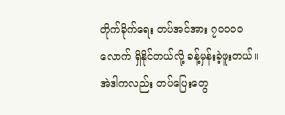တိုက်ခိုက်ရေး တပ်အင်အား ၇၀၀၀၀ လောက် ရှိနိုင်တယ်လို့ ခန့်မှန်းခဲ့ဖူးတယ်။ အဲဒါကလည်း တပ်ပြေးတွေ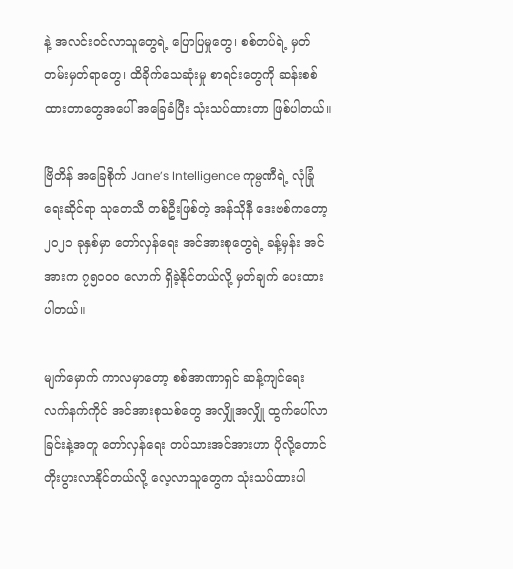နဲ့ အလင်းဝင်လာသူတွေရဲ့ ပြောပြမှုတွေ၊ စစ်တပ်ရဲ့ မှတ်တမ်းမှတ်ရာတွေ၊ ထိခိုက်သေဆုံးမှု စာရင်းတွေကို ဆန်းစစ်ထားတာတွေအပေါ် အခြေခံပြီး သုံးသပ်ထားတာ ဖြစ်ပါတယ်။

ဗြိတိန် အခြေစိုက် Jane’s Intelligence ကုမ္ပဏီရဲ့ လုံခြုံရေးဆိုင်ရာ သုတေသီ တစ်ဦးဖြစ်တဲ့ အန်သိုနီ ဒေးဗစ်ကတော့ ၂၀၂၁ ခုနှစ်မှာ တော်လှန်ရေး အင်အားစုတွေရဲ့ ခန့်မှန်း အင်အားက ၇၅၀၀၀ လောက် ရှိခဲ့နိုင်တယ်လို့ မှတ်ချက် ပေးထားပါတယ်။

မျက်မှောက် ကာလမှာတော့ စစ်အာဏာရှင် ဆန့်ကျင်ရေး လက်နက်ကိုင် အင်အားစုသစ်တွေ အလျှိုအလျှို ထွက်ပေါ်လာခြင်းနဲ့အတူ တော်လှန်ရေး တပ်သားအင်အားဟာ ပိုလို့တောင် တိုးပွားလာနိုင်တယ်လို့ လေ့လာသူတွေက သုံးသပ်ထားပါ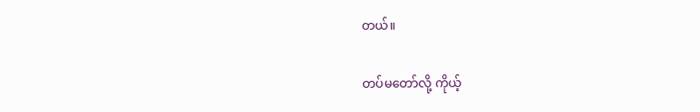တယ်။

တပ်မတော်လို့ ကိုယ့်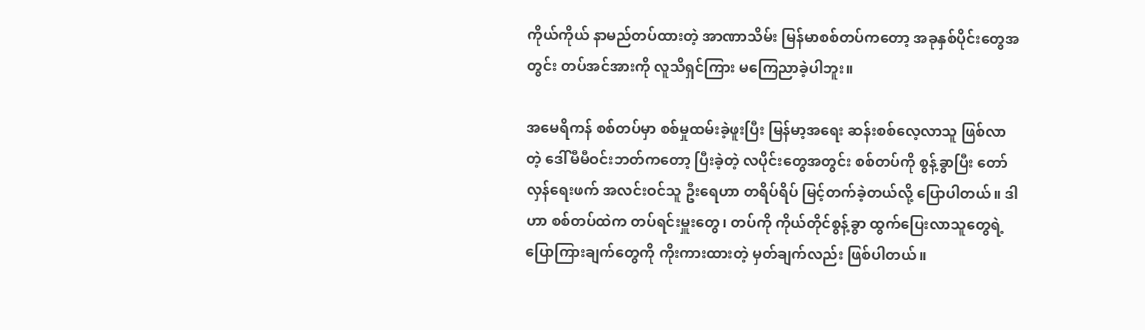ကိုယ်ကိုယ် နာမည်တပ်ထားတဲ့ အာဏာသိမ်း မြန်မာစစ်တပ်ကတော့ အခုနှစ်ပိုင်းတွေအတွင်း တပ်အင်အားကို လူသိရှင်ကြား မကြေညာခဲ့ပါဘူး။

အမေရိကန် စစ်တပ်မှာ စစ်မှုထမ်းခဲ့ဖူးပြီး မြန်မာ့အရေး ဆန်းစစ်လေ့လာသူ ဖြစ်လာတဲ့ ဒေါ်မီမီဝင်းဘတ်ကတော့ ပြီးခဲ့တဲ့ လပိုင်းတွေအတွင်း စစ်တပ်ကို စွန့်ခွာပြီး တော်လှန်ရေးဖက် အလင်းဝင်သူ ဦးရေဟာ တရိပ်ရိပ် မြင့်တက်ခဲ့တယ်လို့ ပြောပါတယ်။ ဒါဟာ စစ်တပ်ထဲက တပ်ရင်းမှူးတွေ၊ တပ်ကို ကိုယ်တိုင်စွန့်ခွာ ထွက်ပြေးလာသူတွေရဲ့ ပြောကြားချက်တွေကို ကိုးကားထားတဲ့ မှတ်ချက်လည်း ဖြစ်ပါတယ်။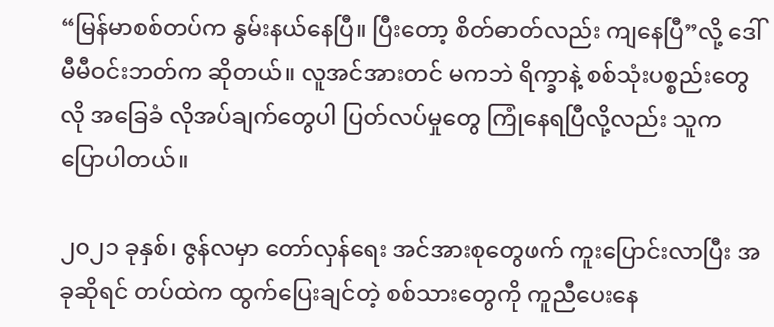“မြန်မာစစ်တပ်က နွမ်းနယ်နေပြီ။ ပြီးတော့ စိတ်ဓာတ်လည်း ကျနေပြီ”လို့ ဒေါ်မီမီဝင်းဘတ်က ဆိုတယ်။ လူအင်အားတင် မကဘဲ ရိက္ခာနဲ့ စစ်သုံးပစ္စည်းတွေလို အခြေခံ လိုအပ်ချက်တွေပါ ပြတ်လပ်မှုတွေ ကြုံနေရပြီလို့လည်း သူက ပြောပါတယ်။

၂၀၂၁ ခုနှစ်၊ ဇွန်လမှာ တော်လှန်ရေး အင်အားစုတွေဖက် ကူးပြောင်းလာပြီး အခုဆိုရင် တပ်ထဲက ထွက်ပြေးချင်တဲ့ စစ်သားတွေကို ကူညီပေးနေ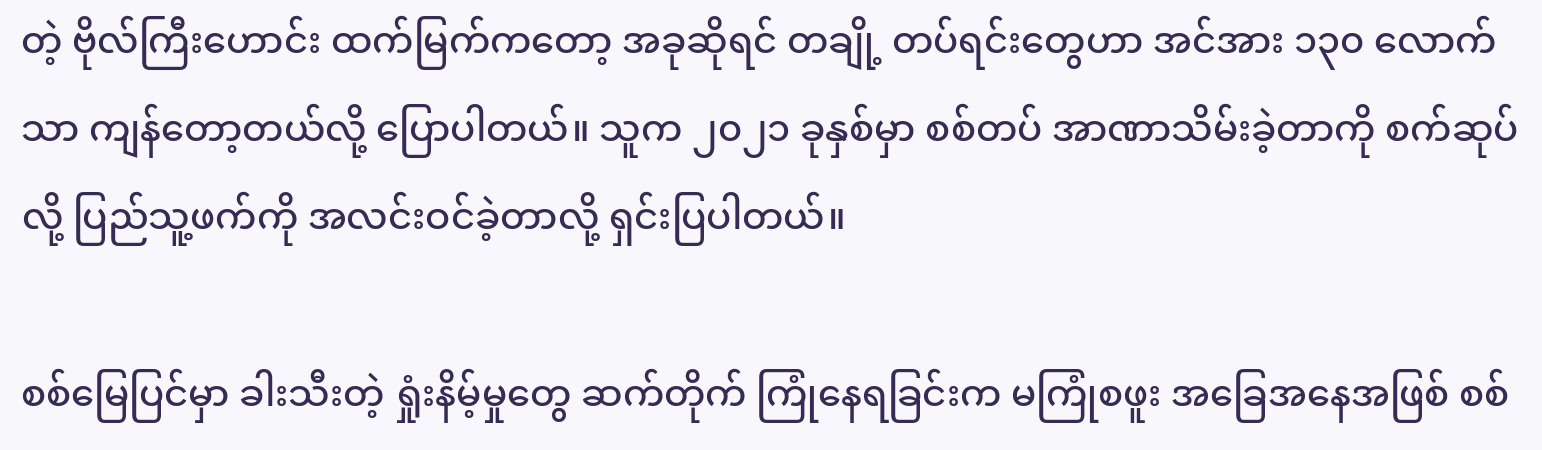တဲ့ ဗိုလ်ကြီးဟောင်း ထက်မြက်ကတော့ အခုဆိုရင် တချို့ တပ်ရင်းတွေဟာ အင်အား ၁၃၀ လောက်သာ ကျန်တော့တယ်လို့ ပြောပါတယ်။ သူက ၂၀၂၁ ခုနှစ်မှာ စစ်တပ် အာဏာသိမ်းခဲ့တာကို စက်ဆုပ်လို့ ပြည်သူ့ဖက်ကို အလင်းဝင်ခဲ့တာလို့ ရှင်းပြပါတယ်။

စစ်မြေပြင်မှာ ခါးသီးတဲ့ ရှုံးနိမ့်မှုတွေ ဆက်တိုက် ကြုံနေရခြင်းက မကြုံစဖူး အခြေအနေအဖြစ် စစ်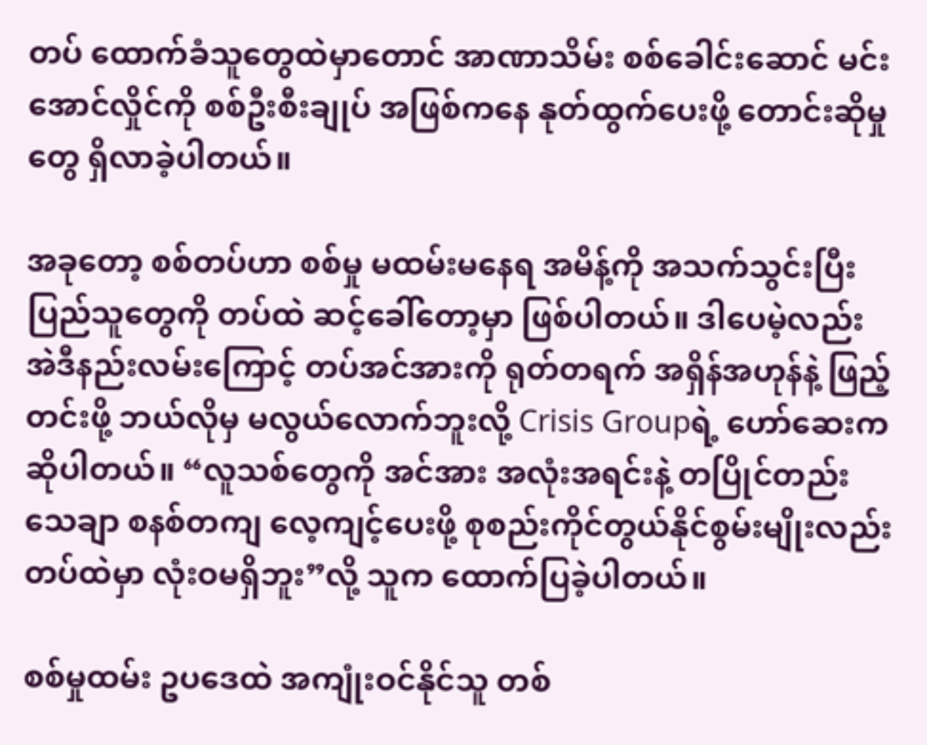တပ် ထောက်ခံသူတွေထဲမှာတောင် အာဏာသိမ်း စစ်ခေါင်းဆောင် မင်းအောင်လှိုင်ကို စစ်ဦးစီးချုပ် အဖြစ်ကနေ နုတ်ထွက်ပေးဖို့ တောင်းဆိုမှုတွေ ရှိလာခဲ့ပါတယ်။

အခုတော့ စစ်တပ်ဟာ စစ်မှု မထမ်းမနေရ အမိန့်ကို အသက်သွင်းပြီး ပြည်သူတွေကို တပ်ထဲ ဆင့်ခေါ်တော့မှာ ဖြစ်ပါတယ်။ ဒါပေမဲ့လည်း အဲဒီနည်းလမ်းကြောင့် တပ်အင်အားကို ရုတ်တရက် အရှိန်အဟုန်နဲ့ ဖြည့်တင်းဖို့ ဘယ်လိုမှ မလွယ်လောက်ဘူးလို့ Crisis Groupရဲ့ ဟော်ဆေးက ဆိုပါတယ်။ “လူသစ်တွေကို အင်အား အလုံးအရင်းနဲ့ တပြိုင်တည်း သေချာ စနစ်တကျ လေ့ကျင့်ပေးဖို့ စုစည်းကိုင်တွယ်နိုင်စွမ်းမျိုးလည်း တပ်ထဲမှာ လုံးဝမရှိဘူး”လို့ သူက ထောက်ပြခဲ့ပါတယ်။

စစ်မှုထမ်း ဥပဒေထဲ အကျုံးဝင်နိုင်သူ တစ်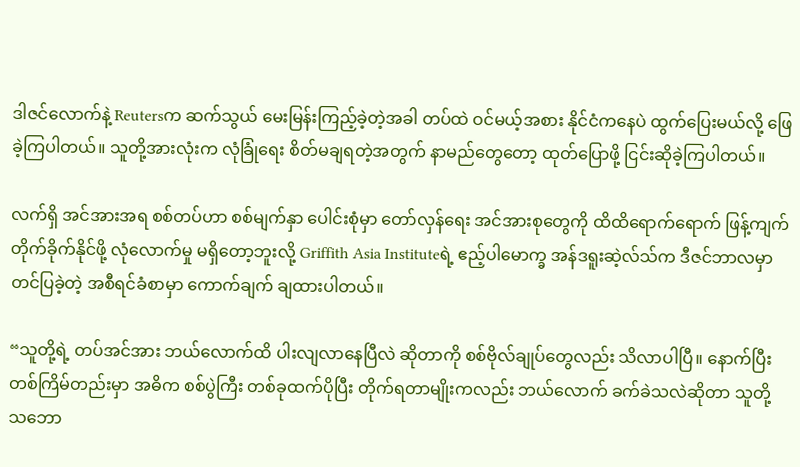ဒါဇင်လောက်နဲ့ Reutersက ဆက်သွယ် မေးမြန်းကြည့်ခဲ့တဲ့အခါ တပ်ထဲ ဝင်မယ့်အစား နိုင်ငံကနေပဲ ထွက်ပြေးမယ်လို့ ဖြေခဲ့ကြပါတယ်။ သူတို့အားလုံးက လုံခြုံရေး စိတ်မချရတဲ့အတွက် နာမည်တွေတော့ ထုတ်ပြောဖို့ ငြင်းဆိုခဲ့ကြပါတယ်။

လက်ရှိ အင်အားအရ စစ်တပ်ဟာ စစ်မျက်နှာ ပေါင်းစုံမှာ တော်လှန်ရေး အင်အားစုတွေကို ထိထိရောက်ရောက် ဖြန့်ကျက် တိုက်ခိုက်နိုင်ဖို့ လုံလောက်မှု မရှိတော့ဘူးလို့ Griffith Asia Instituteရဲ့ ဧည့်ပါမောက္ခ အန်ဒရူးဆဲ့လ်သ်က ဒီဇင်ဘာလမှာ တင်ပြခဲ့တဲ့ အစီရင်ခံစာမှာ ကောက်ချက် ချထားပါတယ်။

“သူတို့ရဲ့ တပ်အင်အား ဘယ်လောက်ထိ ပါးလျလာနေပြီလဲ ဆိုတာကို စစ်ဗိုလ်ချုပ်တွေလည်း သိလာပါပြီ။ နောက်ပြီး တစ်ကြိမ်တည်းမှာ အဓိက စစ်ပွဲကြီး တစ်ခုထက်ပိုပြီး တိုက်ရတာမျိုးကလည်း ဘယ်လောက် ခက်ခဲသလဲဆိုတာ သူတို့ သဘော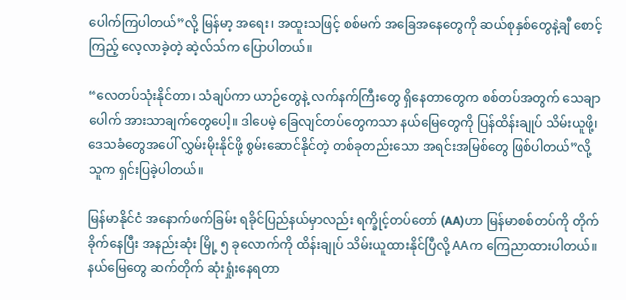ပေါက်ကြပါတယ်”လို့ မြန်မာ့ အရေး၊ အထူးသဖြင့် စစ်မက် အခြေအနေတွေကို ဆယ်စုနှစ်တွေနဲ့ချီ စောင့်ကြည့် လေ့လာခဲ့တဲ့ ဆဲ့လ်သ်က ပြောပါတယ်။

“လေတပ်သုံးနိုင်တာ၊ သံချပ်ကာ ယာဉ်တွေနဲ့ လက်နက်ကြီးတွေ ရှိနေတာတွေက စစ်တပ်အတွက် သေချာပေါက် အားသာချက်တွေပေါ့။ ဒါပေမဲ့ ခြေလျင်တပ်တွေကသာ နယ်မြေတွေကို ပြန်ထိန်းချုပ် သိမ်းယူဖို့၊ ဒေသခံတွေအပေါ် လွှမ်းမိုးနိုင်ဖို့ စွမ်းဆောင်နိုင်တဲ့ တစ်ခုတည်းသော အရင်းအမြစ်တွေ ဖြစ်ပါတယ်”လို့ သူက ရှင်းပြခဲ့ပါတယ်။

မြန်မာနိုင်ငံ အနောက်ဖက်ခြမ်း ရခိုင်ပြည်နယ်မှာလည်း ရက္ခိုင့်တပ်တော် (AA)ဟာ မြန်မာစစ်တပ်ကို တိုက်ခိုက်နေပြီး အနည်းဆုံး မြို့ ၅ ခုလောက်ကို ထိန်းချုပ် သိမ်းယူထားနိုင်ပြီလို့ AAက ကြေညာထားပါတယ်။ နယ်မြေတွေ ဆက်တိုက် ဆုံးရှုံးနေရတာ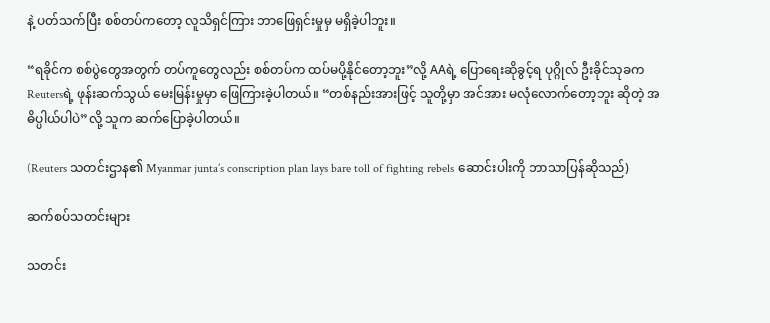နဲ့ ပတ်သက်ပြီး စစ်တပ်ကတော့ လူသိရှင်ကြား ဘာဖြေရှင်းမှုမှ မရှိခဲ့ပါဘူး။

“ရခိုင်က စစ်ပွဲတွေအတွက် တပ်ကူတွေလည်း စစ်တပ်က ထပ်မပို့နိုင်တော့ဘူး”လို့ AAရဲ့ ပြောရေးဆိုခွင့်ရ ပုဂ္ဂိုလ် ဦးခိုင်သုခက Reutersရဲ့ ဖုန်းဆက်သွယ် မေးမြန်းမှုမှာ ဖြေကြားခဲ့ပါတယ်။ “တစ်နည်းအားဖြင့် သူတို့မှာ အင်အား မလုံလောက်တော့ဘူး ဆိုတဲ့ အဓိပ္ပါယ်ပါပဲ”လို့ သူက ဆက်ပြောခဲ့ပါတယ်။

(Reuters သတင်းဌာန၏ Myanmar junta’s conscription plan lays bare toll of fighting rebels ဆောင်းပါးကို ဘာသာပြန်ဆိုသည်)

ဆက်စပ်သတင်းများ

သတင်း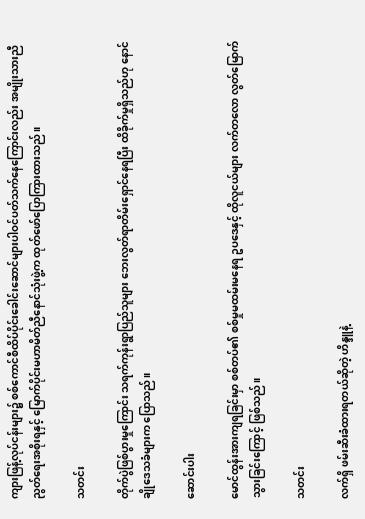ကျားဖြန့်လုပ်ငန်းများ၌ စစ်ကောင်စီထိပ်ပိုင်းခေါင်းဆောင်များပါဝင်ပတ်သက်နေကြောင်းလည်း အမျိုးသားညီညွတ်ရေးအစိုးရနှင့် မြောက်ပိုင်းမဟာမိတ်ညီနောင်သုံးဖွဲ့က ထုတ်ဖော်ပြောကြားထားသည်။

သတင်း

တိုက်ပွဲဖြစ်ပွားမှုကြောင်း သရက်ကုန်းရွာပြည်သူများ ဘေးလွတ်ရာတိမ်းရှောင်နေရပြီး ထိခိုက်မှုရှိသည်ဟု နောင်ချိုဒေသခံများက ပြောသည်။

ဆောင်းပါး

မောင်ထွန်းအားကျရခြင်းမှာ စစ်တပ်၏ စစ်မှုမထမ်းမနေရ ဥပဒေနှင့် ထိုလူငယ်များ လက်တလော လွတ်မြောက်သွားခြင်းကြောင့် ဖြစ်သည်။

သတင်း

လက်ရှိ ဖမ်းဆီးခံထားရတယ်ဆိုတဲ့ ဟိန္ဒူနဲ့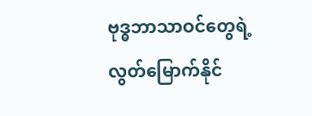ဗုဒ္ဓဘာသာဝင်တွေရဲ့ လွတ်မြောက်နိုင်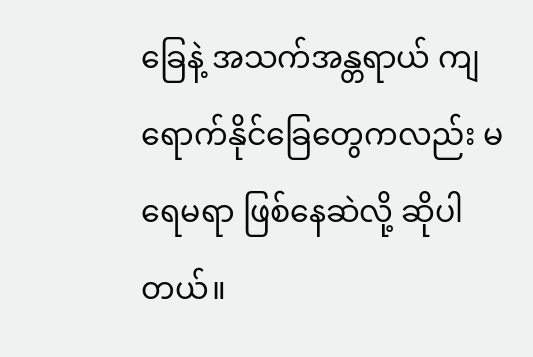ခြေနဲ့ အသက်အန္တရာယ် ကျရောက်နိုင်ခြေတွေကလည်း မရေမရာ ဖြစ်နေဆဲလို့ ဆိုပါတယ်။